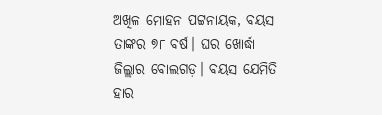ଅଖିଳ ମୋହନ ପଟ୍ଟନାୟକ, ବୟସ ତାଙ୍କର ୭୮ ବର୍ଷ। ଘର ଖୋର୍ଦ୍ଧା ଜିଲ୍ଲାର ବୋଲଗଡ଼। ବୟସ ଯେମିତି ହାର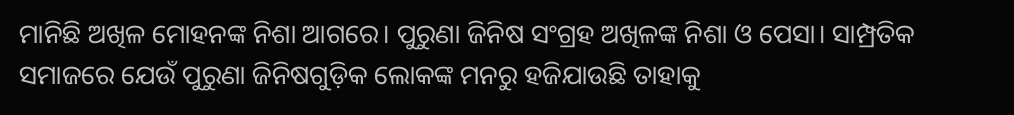ମାନିଛି ଅଖିଳ ମୋହନଙ୍କ ନିଶା ଆଗରେ। ପୁରୁଣା ଜିନିଷ ସଂଗ୍ରହ ଅଖିଳଙ୍କ ନିଶା ଓ ପେସା। ସାମ୍ପ୍ରତିକ ସମାଜରେ ଯେଉଁ ପୁରୁଣା ଜିନିଷଗୁଡ଼ିକ ଲୋକଙ୍କ ମନରୁ ହଜିଯାଉଛି ତାହାକୁ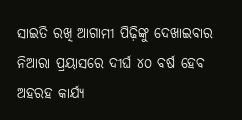ସାଇତି ରଖି ଆଗାମୀ ପିଢ଼ିଙ୍କୁ ଦେଖାଇବାର ନିଆରା ପ୍ରୟାସରେ ଦୀର୍ଘ ୪୦ ବର୍ଷ ହେବ ଅହରହ କାର୍ଯ୍ୟ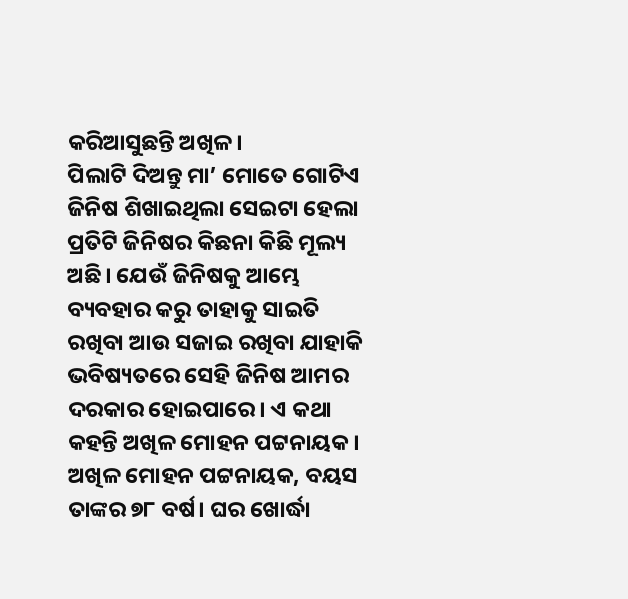କରିଆସୁଛନ୍ତି ଅଖିଳ।
ପିଲାଟି ଦିଅନ୍ତୁ ମା’ ମୋତେ ଗୋଟିଏ ଜିନିଷ ଶିଖାଇଥିଲା ସେଇଟା ହେଲା ପ୍ରତିଟି ଜିନିଷର କିଛନା କିଛି ମୂଲ୍ୟ ଅଛି। ଯେଉଁ ଜିନିଷକୁ ଆମ୍ଭେ ବ୍ୟବହାର କରୁ ତାହାକୁ ସାଇତି ରଖିବା ଆଉ ସଜାଇ ରଖିବା ଯାହାକି ଭବିଷ୍ୟତରେ ସେହି ଜିନିଷ ଆମର ଦରକାର ହୋଇପାରେ। ଏ କଥା କହନ୍ତି ଅଖିଳ ମୋହନ ପଟ୍ଟନାୟକ।
ଅଖିଳ ମୋହନ ପଟ୍ଟନାୟକ, ବୟସ ତାଙ୍କର ୭୮ ବର୍ଷ। ଘର ଖୋର୍ଦ୍ଧା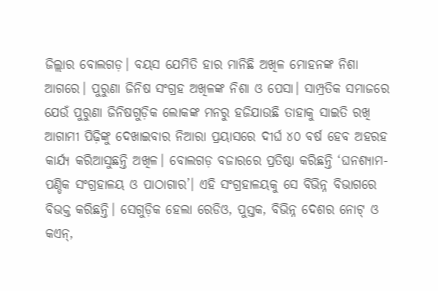ଜିଲ୍ଲାର ବୋଲଗଡ଼। ବୟସ ଯେମିତି ହାର ମାନିଛି ଅଖିଳ ମୋହନଙ୍କ ନିଶା ଆଗରେ। ପୁରୁଣା ଜିନିଷ ସଂଗ୍ରହ ଅଖିଳଙ୍କ ନିଶା ଓ ପେସା। ସାମ୍ପ୍ରତିକ ସମାଜରେ ଯେଉଁ ପୁରୁଣା ଜିନିଷଗୁଡ଼ିକ ଲୋକଙ୍କ ମନରୁ ହଜିଯାଉଛି ତାହାକୁ ସାଇତି ରଖି ଆଗାମୀ ପିଢ଼ିଙ୍କୁ ଦେଖାଇବାର ନିଆରା ପ୍ରୟାସରେ ଦୀର୍ଘ ୪୦ ବର୍ଷ ହେବ ଅହରହ କାର୍ଯ୍ୟ କରିଆସୁଛନ୍ତି ଅଖିଳ। ବୋଲଗଡ଼ ବଜାରରେ ପ୍ରତିଷ୍ଠା କରିଛନ୍ତି ‘ଘନଶ୍ୟାମ- ପଣ୍ଡିକ ସଂଗ୍ରହାଳୟ ଓ ପାଠାଗାର’। ଏହି ସଂଗ୍ରହାଳୟକୁ ସେ ବିଭିନ୍ନ ବିଭାଗରେ ବିଭକ୍ତ କରିଛନ୍ତି। ସେଗୁଡ଼ିକ ହେଲା ରେଡିଓ, ପୁସ୍ତକ, ବିଭିନ୍ନ ଦେଶର ନୋଟ୍ ଓ କଏନ୍,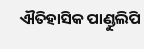ଐତିହାସିକ ପାଣ୍ଡୁଲିପି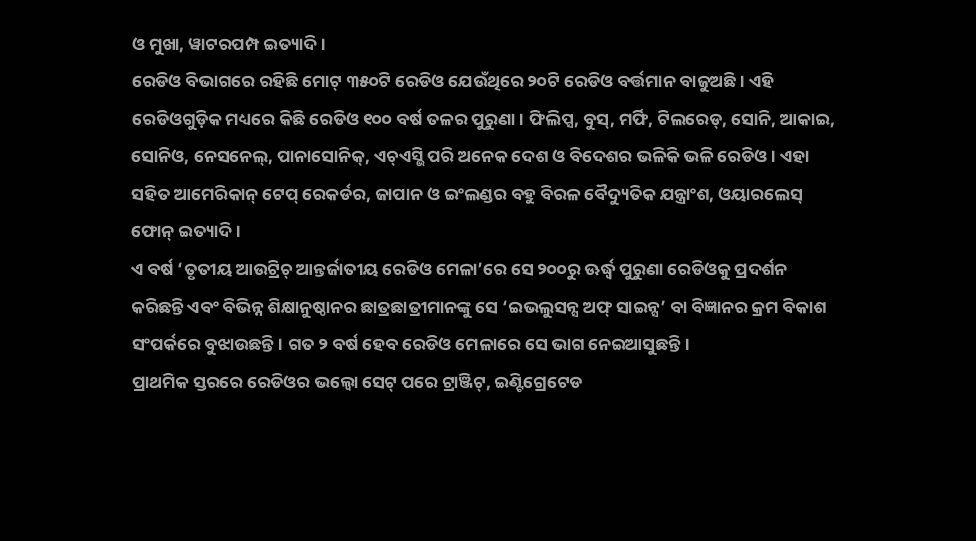ଓ ମୁଖା, ୱାଟରପମ୍ପ ଇତ୍ୟାଦି।
ରେଡିଓ ବିଭାଗରେ ରହିଛି ମୋଟ୍ ୩୫୦ଟି ରେଡିଓ ଯେଉଁଥିରେ ୨୦ଟି ରେଡିଓ ବର୍ତ୍ତମାନ ବାଜୁଅଛି। ଏହି ରେଡିଓଗୁଡ଼ିକ ମଧ୍ୟରେ କିଛି ରେଡିଓ ୧୦୦ ବର୍ଷ ତଳର ପୁରୁଣା। ଫିଲିପ୍ସ, ବୁସ୍, ମର୍ଫି, ଟିଲରେଡ୍, ସୋନି, ଆକାଇ, ସୋନିଓ, ନେସନେଲ୍, ପାନାସୋନିକ୍, ଏଚ୍ଏସ୍ଭି ପରି ଅନେକ ଦେଶ ଓ ବିଦେଶର ଭଳିକି ଭଳି ରେଡିଓ। ଏହା ସହିତ ଆମେରିକାନ୍ ଟେପ୍ ରେକର୍ଡର, ଜାପାନ ଓ ଇଂଲଣ୍ଡର ବହୁ ବିରଳ ବୈଦ୍ୟୁତିକ ଯନ୍ତ୍ରାଂଶ, ଓୟାରଲେସ୍ ଫୋନ୍ ଇତ୍ୟାଦି।
ଏ ବର୍ଷ ‘ତୃତୀୟ ଆଉଟ୍ରିଚ୍ ଆନ୍ତର୍ଜାତୀୟ ରେଡିଓ ମେଳା’ରେ ସେ ୨୦୦ରୁ ଊର୍ଦ୍ଧ୍ୱ ପୁରୁଣା ରେଡିଓକୁ ପ୍ରଦର୍ଶନ କରିଛନ୍ତି ଏବଂ ବିଭିନ୍ନ ଶିକ୍ଷାନୁଷ୍ଠାନର ଛାତ୍ରଛାତ୍ରୀମାନଙ୍କୁ ସେ ‘ଇଭଲୁସନ୍ସ ଅଫ୍ ସାଇନ୍ସ’ ବା ବିଜ୍ଞାନର କ୍ରମ ବିକାଶ ସଂପର୍କରେ ବୁଝାଉଛନ୍ତି। ଗତ ୨ ବର୍ଷ ହେବ ରେଡିଓ ମେଳାରେ ସେ ଭାଗ ନେଇଆସୁଛନ୍ତି।
ପ୍ରାଥମିକ ସ୍ତରରେ ରେଡିଓର ଭଲ୍ବୋ ସେଟ୍ ପରେ ଟ୍ରାଞ୍ଜିଟ୍, ଇଣ୍ଟିଗ୍ରେଟେଡ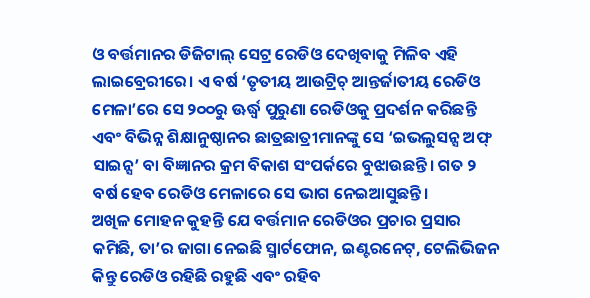ଓ ବର୍ତ୍ତମାନର ଡିଜିଟାଲ୍ ସେଟ୍ର ରେଡିଓ ଦେଖିବାକୁ ମିଳିବ ଏହି ଲାଇବ୍ରେରୀରେ। ଏ ବର୍ଷ ‘ତୃତୀୟ ଆଉଟ୍ରିଚ୍ ଆନ୍ତର୍ଜାତୀୟ ରେଡିଓ ମେଳା’ରେ ସେ ୨୦୦ରୁ ଊର୍ଦ୍ଧ୍ୱ ପୁରୁଣା ରେଡିଓକୁ ପ୍ରଦର୍ଶନ କରିଛନ୍ତି ଏବଂ ବିଭିନ୍ନ ଶିକ୍ଷାନୁଷ୍ଠାନର ଛାତ୍ରଛାତ୍ରୀମାନଙ୍କୁ ସେ ‘ଇଭଲୁସନ୍ସ ଅଫ୍ ସାଇନ୍ସ’ ବା ବିଜ୍ଞାନର କ୍ରମ ବିକାଶ ସଂପର୍କରେ ବୁଝାଉଛନ୍ତି। ଗତ ୨ ବର୍ଷ ହେବ ରେଡିଓ ମେଳାରେ ସେ ଭାଗ ନେଇଆସୁଛନ୍ତି।
ଅଖିଳ ମୋହନ କୁହନ୍ତି ଯେ ବର୍ତ୍ତମାନ ରେଡିଓର ପ୍ରଚାର ପ୍ରସାର କମିଛି, ତା’ର ଜାଗା ନେଇଛି ସ୍ମାର୍ଟଫୋନ, ଇଣ୍ଟରନେଟ୍, ଟେଲିଭିଜନ କିନ୍ତୁ ରେଡିଓ ରହିଛି ରହୁଛି ଏବଂ ରହିବ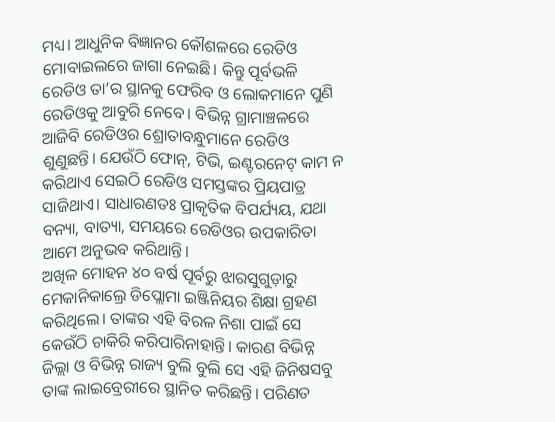ମଧ୍ୟ। ଆଧୁନିକ ବିଜ୍ଞାନର କୌଶଳରେ ରେଡିଓ ମୋବାଇଲରେ ଜାଗା ନେଇଛି। କିନ୍ତୁ ପୂର୍ବଭଳି ରେଡିଓ ତା’ର ସ୍ଥାନକୁ ଫେରିବ ଓ ଲୋକମାନେ ପୁଣି ରେଡିଓକୁ ଆବୁରି ନେବେ। ବିଭିନ୍ନ ଗ୍ରାମାଞ୍ଚଳରେ ଆଜିବି ରେଡିଓର ଶ୍ରୋତାବନ୍ଧୁମାନେ ରେଡିଓ ଶୁଣୁଛନ୍ତି। ଯେଉଁଠି ଫୋନ୍, ଟିଭି, ଇଣ୍ଟରନେଟ୍ କାମ ନ କରିଥାଏ ସେଇଠି ରେଡିଓ ସମସ୍ତଙ୍କର ପ୍ରିୟପାତ୍ର ସାଜିଥାଏ। ସାଧାରଣତଃ ପ୍ରାକୃତିକ ବିପର୍ଯ୍ୟୟ, ଯଥା ବନ୍ୟା, ବାତ୍ୟା, ସମୟରେ ରେଡିଓର ଉପକାରିତା ଆମେ ଅନୁଭବ କରିଥାନ୍ତି।
ଅଖିଳ ମୋହନ ୪୦ ବର୍ଷ ପୂର୍ବରୁ ଝାରସୁଗୁଡ଼ାରୁ ମେକାନିକାଲ୍ରେ ଡିପ୍ଲୋମା ଇଞ୍ଜିନିୟର ଶିକ୍ଷା ଗ୍ରହଣ କରିଥିଲେ। ତାଙ୍କର ଏହି ବିରଳ ନିଶା ପାଇଁ ସେ କେଉଁଠି ଚାକିରି କରିପାରିନାହାନ୍ତି। କାରଣ ବିଭିନ୍ନ ଜିଲ୍ଲା ଓ ବିଭିନ୍ନ ରାଜ୍ୟ ବୁଲି ବୁଲି ସେ ଏହି ଜିନିଷସବୁ ତାଙ୍କ ଲାଇବ୍ରେରୀରେ ସ୍ଥାନିତ କରିଛନ୍ତି। ପରିଣତ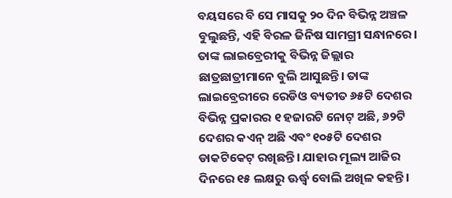ବୟସରେ ବି ସେ ମାସକୁ ୨୦ ଦିନ ବିଭିନ୍ନ ଅଞ୍ଚଳ ବୁଲୁଛନ୍ତି, ଏହି ବିରଳ ଜିନିଷ ସାମଗ୍ରୀ ସନ୍ଧାନରେ।
ତାଙ୍କ ଲାଇବ୍ରେରୀକୁ ବିଭିନ୍ନ ଜିଲ୍ଲାର ଛାତ୍ରଛାତ୍ରୀମାନେ ବୁଲି ଆସୁଛନ୍ତି। ତାଙ୍କ ଲାଇବ୍ରେରୀରେ ରେଡିଓ ବ୍ୟତୀତ ୬୫ଟି ଦେଶର ବିଭିନ୍ନ ପ୍ରକାରର ୧ ହଜାରଟି ନୋଟ୍ ଅଛି, ୬୨ଟି ଦେଶର କଏନ୍ ଅଛି ଏବଂ ୧୦୫ଟି ଦେଶର ଡାକଟିକେଟ୍ ରଖିଛନ୍ତି। ଯାହାର ମୂଲ୍ୟ ଆଜିର ଦିନରେ ୧୫ ଲକ୍ଷରୁ ଊର୍ଦ୍ଧ୍ୱ ବୋଲି ଅଖିଳ କହନ୍ତି।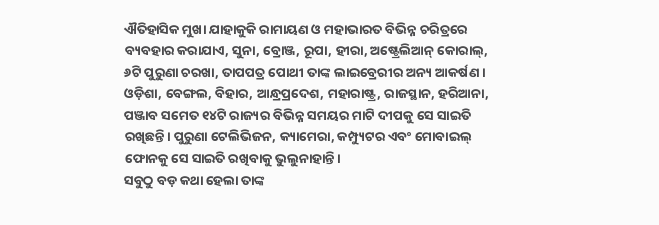ଐତିହାସିକ ମୁଖା ଯାହାକୁକି ରାମାୟଣ ଓ ମହାଭାରତ ବିଭିନ୍ନ ଚରିତ୍ରରେ ବ୍ୟବହାର କରାଯାଏ, ସୁନା, ବ୍ରୋଞ୍ଜ, ରୂପା, ହୀରା, ଅଷ୍ଟ୍ରେଲିଆନ୍ କୋରାଲ୍, ୬ଟି ପୁରୁଣା ଚରଖା, ତାପପତ୍ର ପୋଥୀ ତାଙ୍କ ଲାଇବ୍ରେରୀର ଅନ୍ୟ ଆକର୍ଷଣ । ଓଡ଼ିଶା, ବେଙ୍ଗଲ, ବିହାର, ଆନ୍ଧ୍ରପ୍ରଦେଶ, ମହାରାଷ୍ଟ୍ର, ରାଜସ୍ଥାନ, ହରିଆନା, ପଞ୍ଜାବ ସମେତ ୧୪ଟି ରାଜ୍ୟର ବିଭିନ୍ନ ସମୟର ମାଟି ଦୀପକୁ ସେ ସାଇତି ରଖିଛନ୍ତି। ପୁରୁଣା ଟେଲିଭିଜନ, କ୍ୟାମେରା, କମ୍ପ୍ୟୁଟର ଏବଂ ମୋବାଇଲ୍ ଫୋନକୁ ସେ ସାଇତି ରଖିବାକୁ ଭୁଲୁନାହାନ୍ତି।
ସବୁଠୁ ବଡ଼ କଥା ହେଲା ତାଙ୍କ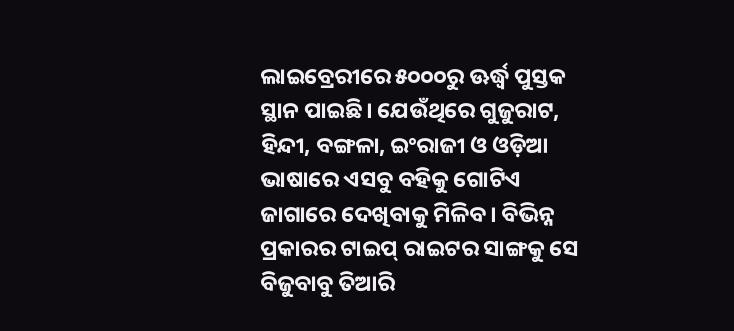ଲାଇବ୍ରେରୀରେ ୫୦୦୦ରୁ ଊର୍ଦ୍ଧ୍ୱ ପୁସ୍ତକ ସ୍ଥାନ ପାଇଛି। ଯେଉଁଥିରେ ଗୁଜୁରାଟ, ହିନ୍ଦୀ, ବଙ୍ଗଳା, ଇଂରାଜୀ ଓ ଓଡ଼ିଆ ଭାଷାରେ ଏସବୁ ବହିକୁ ଗୋଟିଏ ଜାଗାରେ ଦେଖିବାକୁ ମିଳିବ। ବିଭିନ୍ନ ପ୍ରକାରର ଟାଇପ୍ ରାଇଟର ସାଙ୍ଗକୁ ସେ ବିଜୁବାବୁ ତିଆରି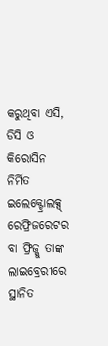କରୁଥିବା ଏସି, ଡିସି ଓ କିରୋସିନ ନିର୍ମିତ ଇଲେକ୍ଟ୍ରୋଲକ୍ସ୍ ରେଫ୍ରିଜରେଟର ବା ଫ୍ରିଜ୍କୁ ତାଙ୍କ ଲାଇବ୍ରେରୀରେ ସ୍ଥାନିତ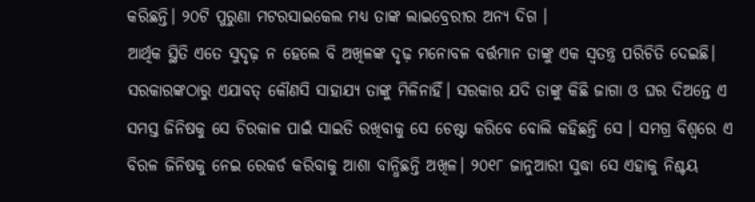କରିଛନ୍ତି। ୨୦ଟି ପୁରୁଣା ମଟରସାଇକେଲ ମଧ୍ୟ ତାଙ୍କ ଲାଇବ୍ରେରୀର ଅନ୍ୟ ଦିଗ ।
ଆର୍ଥିକ ସ୍ଥିତି ଏତେ ସୁଦୃଢ଼ ନ ହେଲେ ବି ଅଖିଳଙ୍କ ଦୃଢ଼ ମନୋବଳ ବର୍ତ୍ତମାନ ତାଙ୍କୁ ଏକ ସ୍ୱତନ୍ତ୍ର ପରିଚିତି ଦେଇଛି। ସରକାରଙ୍କଠାରୁ ଏଯାବତ୍ କୌଣସି ସାହାଯ୍ୟ ତାଙ୍କୁ ମିଳିନାହିଁ। ସରକାର ଯଦି ତାଙ୍କୁ କିଛି ଜାଗା ଓ ଘର ଦିଅନ୍ତେ ଏ ସମସ୍ତ ଜିନିଷକୁ ସେ ଚିରକାଳ ପାଇଁ ସାଇତି ରଖିବାକୁ ସେ ଚେଷ୍ଟା କରିବେ ବୋଲି କହିଛନ୍ତି ସେ । ସମଗ୍ର ବିଶ୍ୱରେ ଏ ବିରଳ ଜିନିଷକୁ ନେଇ ରେକର୍ଡ କରିବାକୁ ଆଶା ବାନ୍ଧିଛନ୍ତି ଅଖିଳ। ୨୦୧୮ ଜାନୁଆରୀ ସୁଦ୍ଧା ସେ ଏହାକୁ ନିଶ୍ଚୟ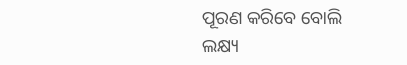ପୂରଣ କରିବେ ବୋଲି ଲକ୍ଷ୍ୟ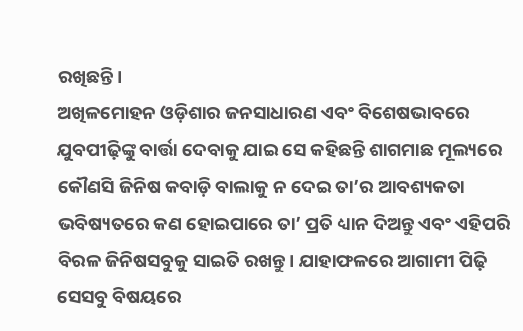ରଖିଛନ୍ତି।
ଅଖିଳମୋହନ ଓଡ଼ିଶାର ଜନସାଧାରଣ ଏବଂ ବିଶେଷଭାବରେ ଯୁବପୀଢ଼ିଙ୍କୁ ବାର୍ତ୍ତା ଦେବାକୁ ଯାଇ ସେ କହିଛନ୍ତି ଶାଗମାଛ ମୂଲ୍ୟରେ କୌଣସି ଜିନିଷ କବାଡ଼ି ବାଲାକୁ ନ ଦେଇ ତା’ର ଆବଶ୍ୟକତା ଭବିଷ୍ୟତରେ କଣ ହୋଇପାରେ ତା’ ପ୍ରତି ଧ୍ୟାନ ଦିଅନ୍ତୁ ଏବଂ ଏହିପରି ବିରଳ ଜିନିଷସବୁକୁ ସାଇତି ରଖନ୍ତୁ। ଯାହାଫଳରେ ଆଗାମୀ ପିଢ଼ି ସେସବୁ ବିଷୟରେ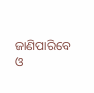ଜାଣିପାରିବେ ଓ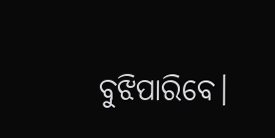ବୁଝିପାରିବେ।